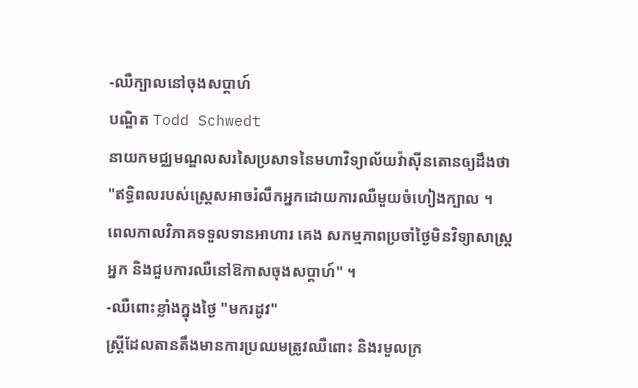-ឈឺក្បាលនៅចុងសប្តាហ៍
បណ្ឌិត Todd Schwedt
នាយកមជ្ឈមណ្ឌលសរសៃប្រសាទនៃមហាវិទ្យាល័យវ៉ាស៊ីនតោនឲ្យដឹងថា
"ឥទ្ធិពលរបស់ស្ត្រេសអាចរំលឹកអ្នកដោយការឈឺមួយចំហៀងក្បាល ។
ពេលកាលវិភាគទទួលទានអាហារ គេង សកម្មភាពប្រចាំថ្ងៃមិនវិទ្យាសាស្ត្រ
អ្នក និងជួបការឈឺនៅឱកាសចុងសប្តាហ៍" ។
-ឈឺពោះខ្លាំងក្នុងថ្ងៃ "មករដូវ"
ស្ត្រីដែលតានតឹងមានការប្រឈមត្រូវឈឺពោះ និងរមួលក្រ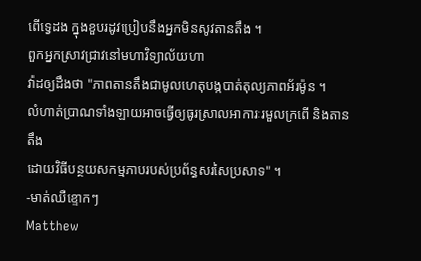ពើទ្វេដង ក្នុងខួបរដូវប្រៀបនឹងអ្នកមិនសូវតានតឹង ។
ពួកអ្នកស្រាវជ្រាវនៅមហាវិទ្យាល័យហា
វ៉ាដឲ្យដឹងថា "ភាពតានតឹងជាមូលហេតុបង្កបាត់តុល្យភាពអ័រម៉ូន ។
លំហាត់ប្រាណទាំងឡាយអាចធ្វើឲ្យធូរស្រាលអាការៈរមួលក្រពើ និងតានតឹង
ដោយវិធីបន្ថយសកម្មភាបរបស់ប្រព័ន្ធសរសៃប្រសាទ" ។
-មាត់ឈឺខ្ទោកៗ
Matthew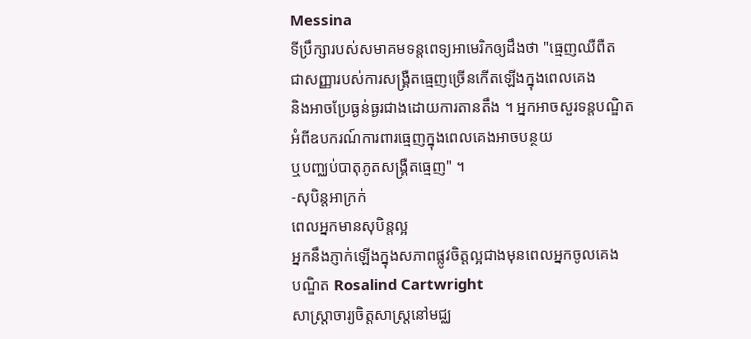Messina
ទីប្រឹក្សារបស់សមាគមទន្តពេទ្យអាមេរិកឲ្យដឹងថា "ធ្មេញឈឺពឺត
ជាសញ្ញារបស់ការសង្គ្រឺតធ្មេញច្រើនកើតឡើងក្នុងពេលគេង
និងអាចប្រែធ្ងន់ធ្ងរជាងដោយការតានតឹង ។ អ្នកអាចសួរទន្តបណ្ឌិត
អំពីឧបករណ៍ការពារធ្មេញក្នុងពេលគេងអាចបន្ថយ
ឬបញ្ឈប់បាតុភូតសង្គ្រឺតធ្មេញ" ។
-សុបិន្តអាក្រក់
ពេលអ្នកមានសុបិន្តល្អ
អ្នកនឹងភ្ញាក់ឡើងក្នុងសភាពផ្លូវចិត្តល្អជាងមុនពេលអ្នកចូលគេង
បណ្ឌិត Rosalind Cartwright
សាស្ត្រាចារ្យចិត្តសាស្ត្រនៅមជ្ឈ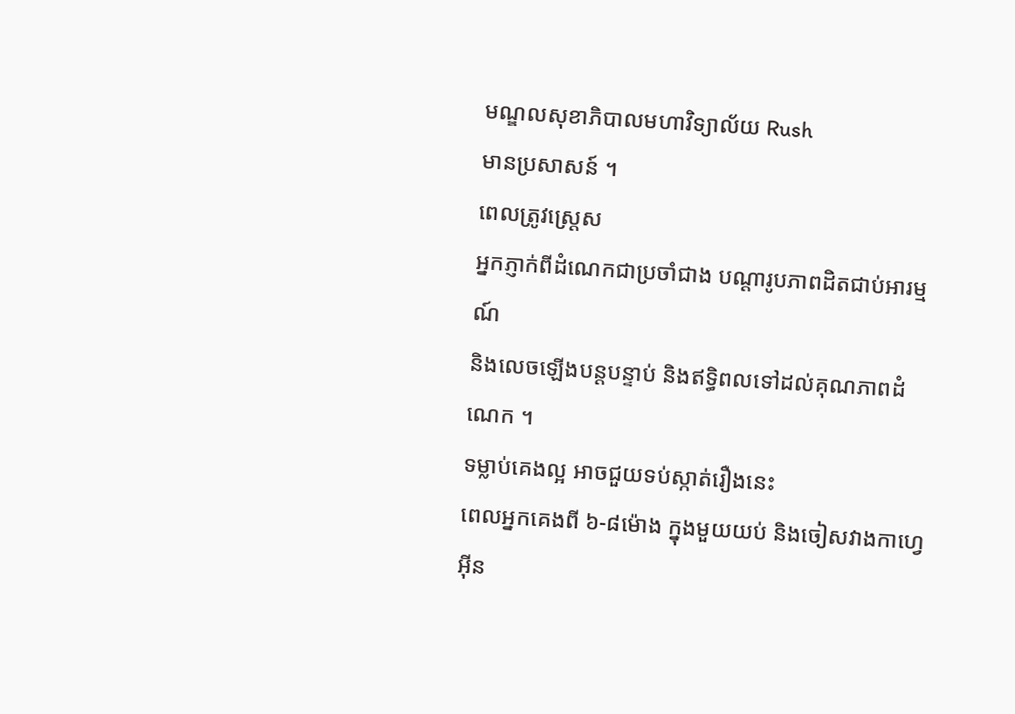មណ្ឌលសុខាភិបាលមហាវិទ្យាល័យ Rush
មានប្រសាសន៍ ។
ពេលត្រូវស្ត្រេស
អ្នកភ្ញាក់ពីដំណេកជាប្រចាំជាង បណ្តារូបភាពដិតជាប់អារម្មណ៍
និងលេចឡើងបន្តបន្ទាប់ និងឥទ្ធិពលទៅដល់គុណភាពដំណេក ។
ទម្លាប់គេងល្អ អាចជួយទប់ស្កាត់រឿងនេះ
ពេលអ្នកគេងពី ៦-៨ម៉ោង ក្នុងមួយយប់ និងចៀសវាងកាហ្វេអ៊ីន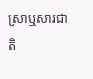ស្រាឬសារជាតិ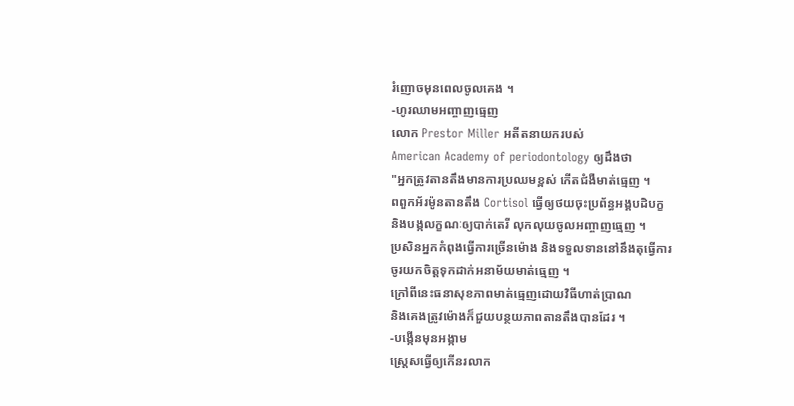រំញោចមុនពេលចូលគេង ។
-ហូរឈាមអញ្ចាញធ្មេញ
លោក Prestor Miller អតីតនាយករបស់
American Academy of periodontology ឲ្យដឹងថា
"អ្នកត្រូវតានតឹងមានការប្រឈមខ្ពស់ កើតជំងឺមាត់ធ្មេញ ។
ពពួកអ័រម៉ូនតានតឹង Cortisol ធ្វើឲ្យថយចុះប្រព័ន្ធអង្គបដិបក្ខ
និងបង្កលក្ខណៈឲ្យបាក់តេរី លុកលុយចូលអញ្ចាញធ្មេញ ។
ប្រសិនអ្នកកំពុងធ្វើការច្រើនម៉ោង និងទទួលទាននៅនឹងតុធ្វើការ
ចូរយកចិត្តទុកដាក់អនាម័យមាត់ធ្មេញ ។
ក្រៅពីនេះធនាសុខភាពមាត់ធ្មេញដោយវិធីហាត់ប្រាណ
និងគេងត្រូវម៉ោងក៏ជួយបន្ថយភាពតានតឹងបានដែរ ។
-បង្កើនមុនអង្កាម
ស្ត្រេសធ្វើឲ្យកើនរលាក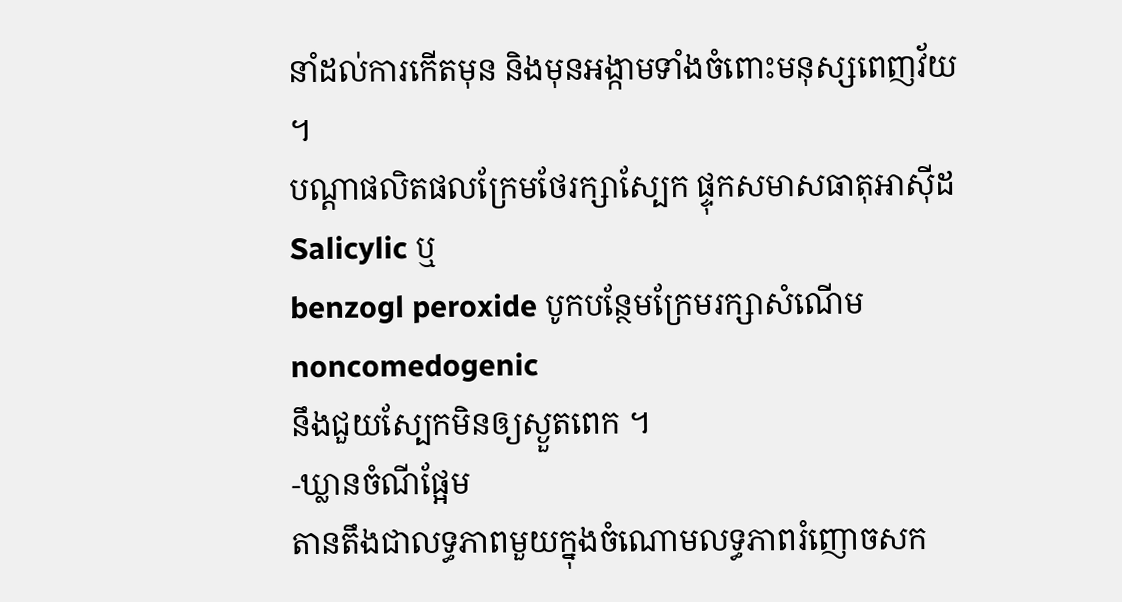នាំដល់ការកើតមុន និងមុនអង្កាមទាំងចំពោះមនុស្សពេញវ័យ ។
បណ្តាផលិតផលក្រែមថែរក្សាស្បែក ផ្ទុកសមាសធាតុអាស៊ីដ Salicylic ឬ
benzogl peroxide បូកបន្ថែមក្រែមរក្សាសំណើម noncomedogenic
នឹងជួយស្បែកមិនឲ្យស្ងួតពេក ។
-ឃ្លានចំណីផ្អែម
តានតឹងជាលទ្ធភាពមួយក្នុងចំណោមលទ្ធភាពរំញោចសក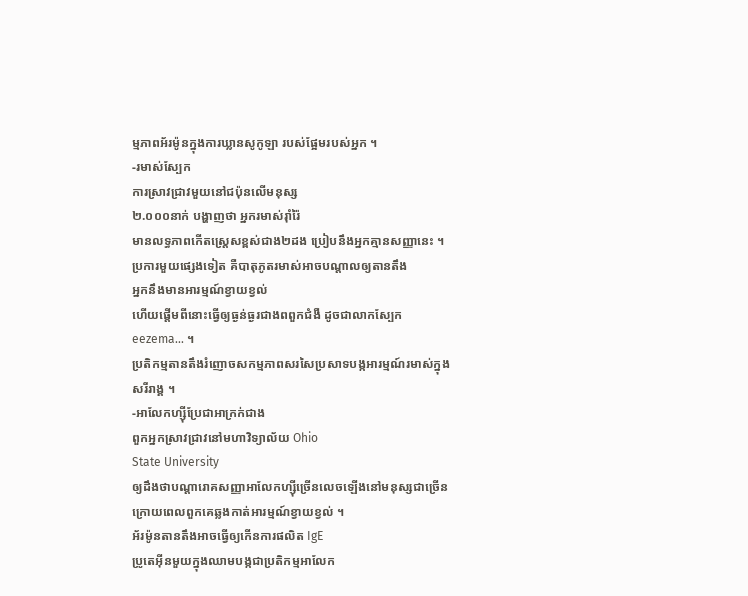ម្មភាពអ័រម៉ូនក្នុងការឃ្លានសូកូឡា របស់ផ្អែមរបស់អ្នក ។
-រមាស់ស្បែក
ការស្រាវជ្រាវមួយនៅជប៉ុនលើមនុស្ស
២.០០០នាក់ បង្ហាញថា អ្នករមាស់រ៉ាំរ៉ៃ
មានលទ្ធភាពកើតស្ត្រេសខ្ពស់ជាង២ដង ប្រៀបនឹងអ្នកគ្មានសញ្ញានេះ ។
ប្រការមួយផ្សេងទៀត គឺបាតុភូតរមាស់អាចបណ្តាលឲ្យតានតឹង
អ្នកនឹងមានអារម្មណ៍ខ្វាយខ្វល់
ហើយផ្តើមពីនោះធ្វើឲ្យធ្ងន់ធ្ងរជាងពពួកជំងឺ ដូចជាលាកស្បែក
eezema... ។
ប្រតិកម្មតានតឹងរំញោចសកម្មភាពសរសៃប្រសាទបង្កអារម្មណ៍រមាស់ក្នុង
សរីរាង្គ ។
-អាលែកហ្ស៊ីប្រែជាអាក្រក់ជាង
ពួកអ្នកស្រាវជ្រាវនៅមហាវិទ្យាល័យ Ohio
State University
ឲ្យដឹងថាបណ្តារោគសញ្ញាអាលែកហ្ស៊ីច្រើនលេចឡើងនៅមនុស្សជាច្រើន
ក្រោយពេលពួកគេឆ្លងកាត់អារម្មណ៍ខ្វាយខ្វល់ ។
អ័រម៉ូនតានតឹងអាចធ្វើឲ្យកើនការផលិត IgE
ប្រូតេអ៊ីនមួយក្នុងឈាមបង្កជាប្រតិកម្មអាលែក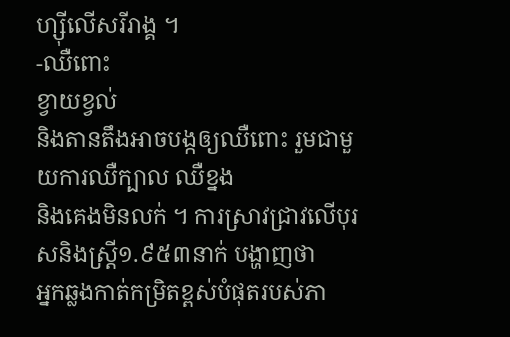ហ្ស៊ីលើសរីរាង្គ ។
-ឈឺពោះ
ខ្វាយខ្វល់
និងតានតឹងអាចបង្កឲ្យឈឺពោះ រួមជាមួយការឈឺក្បាល ឈឺខ្នង
និងគេងមិនលក់ ។ ការស្រាវជ្រាវលើបុរសនិងស្ត្រី១.៩៥៣នាក់ បង្ហាញថា
អ្នកឆ្លងកាត់កម្រិតខ្ពស់បំផុតរបស់ភា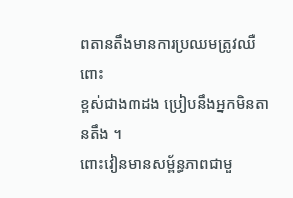ពតានតឹងមានការប្រឈមត្រូវឈឺពោះ
ខ្ពស់ជាង៣ដង ប្រៀបនឹងអ្នកមិនតានតឹង ។
ពោះវៀនមានសម្ព័ន្ធភាពជាមួ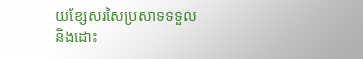យខ្សែសរសៃប្រសាទទទួល
និងដោះ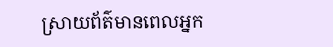ស្រាយព័ត៌មានពេលអ្នក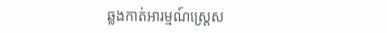ឆ្លងកាត់អារម្មណ៍ស្ត្រេស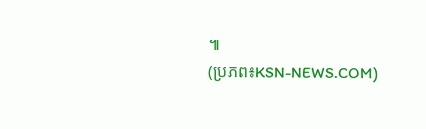៕
(ប្រភព៖KSN-NEWS.COM)